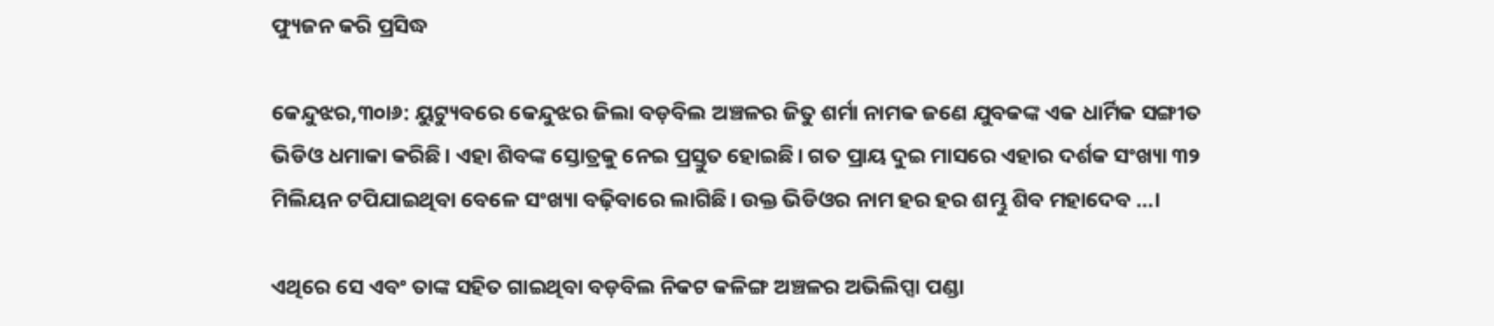ଫ୍ୟୁଜନ କରି ପ୍ରସିଦ୍ଧ

କେନ୍ଦୁଝର,୩୦ା୬: ୟୁଟ୍ୟୁବରେ କେନ୍ଦୁଝର ଜିଲା ବଡ଼ବିଲ ଅଞ୍ଚଳର ଜିତୁ ଶର୍ମା ନାମକ ଜଣେ ଯୁବକଙ୍କ ଏକ ଧାର୍ମିକ ସଙ୍ଗୀତ ଭିଡିଓ ଧମାକା କରିଛି। ଏହା ଶିବଙ୍କ ସ୍ତୋତ୍ରକୁ ନେଇ ପ୍ରସ୍ତୁତ ହୋଇଛି। ଗତ ପ୍ରାୟ ଦୁଇ ମାସରେ ଏହାର ଦର୍ଶକ ସଂଖ୍ୟା ୩୨ ମିଲିୟନ ଟପିଯାଇଥିବା ବେଳେ ସଂଖ୍ୟା ବଢ଼ିବାରେ ଲାଗିଛି। ଉକ୍ତ ଭିଡିଓର ନାମ ହର ହର ଶମ୍ଭୁ ଶିବ ମହାଦେବ …।

ଏଥିରେ ସେ ଏବଂ ତାଙ୍କ ସହିତ ଗାଇଥିବା ବଡ଼ବିଲ ନିକଟ କଳିଙ୍ଗ ଅଞ୍ଚଳର ଅଭିଲିପ୍ସା ପଣ୍ଡା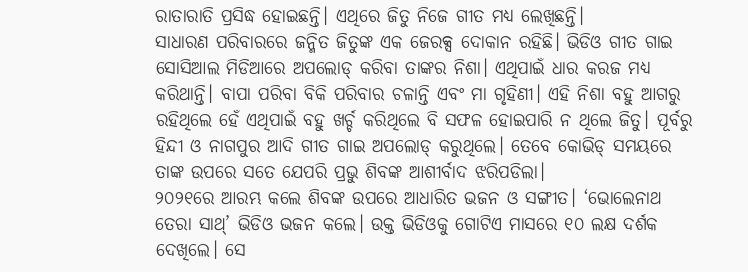ରାତାରାତି ପ୍ରସିଦ୍ଧ ହୋଇଛନ୍ତି। ଏଥିରେ ଜିତୁ ନିଜେ ଗୀତ ମଧ୍ୟ ଲେଖିଛନ୍ତି।
ସାଧାରଣ ପରିବାରରେ ଜନ୍ମିତ ଜିତୁଙ୍କ ଏକ ଜେରକ୍ସ ଦୋକାନ ରହିଛି। ଭିଡିଓ ଗୀତ ଗାଇ ସୋସିଆଲ ମିଡିଆରେ ଅପଲୋଡ୍‌ କରିବା ତାଙ୍କର ନିଶା। ଏଥିପାଇଁ ଧାର କରଜ ମଧ୍ୟ କରିଥାନ୍ତି। ବାପା ପରିବା ବିକି ପରିବାର ଚଳାନ୍ତି ଏବଂ ମା ଗୃହିଣୀ। ଏହି ନିଶା ବହୁ ଆଗରୁ ରହିଥିଲେ ହେଁ ଏଥିପାଇଁ ବହୁ ଖର୍ଚ୍ଚ କରିଥିଲେ ବି ସଫଳ ହୋଇପାରି ନ ଥିଲେ ଜିତୁ। ପୂର୍ବରୁ ହିନ୍ଦୀ ଓ ନାଗପୁର ଆଦି ଗୀତ ଗାଇ ଅପଲୋଡ୍‌ କରୁଥିଲେ। ତେବେ କୋଭିଡ୍‌ ସମୟରେ ତାଙ୍କ ଉପରେ ସତେ ଯେପରି ପ୍ରଭୁ ଶିବଙ୍କ ଆଶୀର୍ବାଦ ଝରିପଡିଲା।
୨୦୨୧ରେ ଆରମ୍ଭ କଲେ ଶିବଙ୍କ ଉପରେ ଆଧାରିତ ଭଜନ ଓ ସଙ୍ଗୀତ। ‘ଭୋଲେନାଥ ତେରା ସାଥ୍‌’ ଭିଡିଓ ଭଜନ କଲେ। ଉକ୍ତ ଭିଡିଓକୁ ଗୋଟିଏ ମାସରେ ୧୦ ଲକ୍ଷ ଦର୍ଶକ ଦେଖିଲେ। ସେ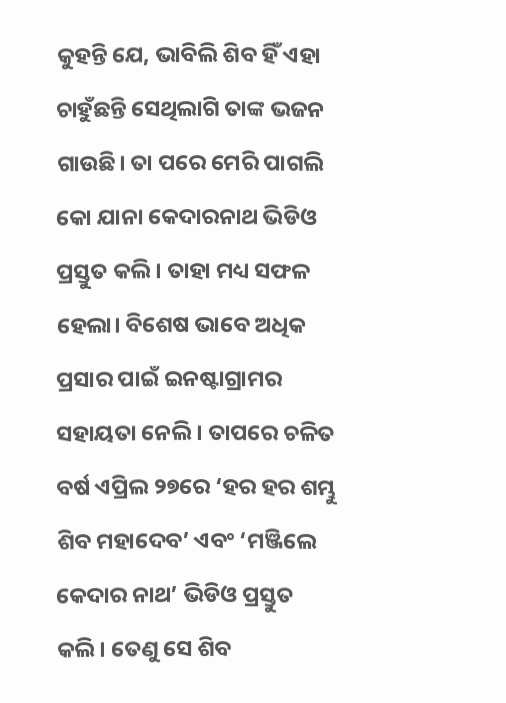କୁହନ୍ତି ଯେ, ଭାବିଲି ଶିବ ହିଁ ଏହା ଚାହୁଁଛନ୍ତି ସେଥିଲାଗି ତାଙ୍କ ଭଜନ ଗାଉଛି। ତା ପରେ ମେରି ପାଗଲି କୋ ଯାନା କେଦାରନାଥ ଭିଡିଓ ପ୍ରସ୍ତୁତ କଲି। ତାହା ମଧ୍ୟ ସଫଳ ହେଲା। ବିଶେଷ ଭାବେ ଅଧିକ ପ୍ରସାର ପାଇଁ ଇନଷ୍ଟାଗ୍ରାମର ସହାୟତା ନେଲି। ତାପରେ ଚଳିତ ବର୍ଷ ଏପ୍ରିଲ ୨୭ରେ ‘ହର ହର ଶମ୍ଭୁ ଶିବ ମହାଦେବ’ ଏବଂ ‘ମଞ୍ଜିଲେ କେଦାର ନାଥ’ ଭିଡିଓ ପ୍ରସ୍ତୁତ କଲି। ତେଣୁ ସେ ଶିବ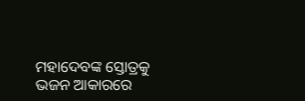ମହାଦେବଙ୍କ ସ୍ତୋତ୍ରକୁ ଭଜନ ଆକାରରେ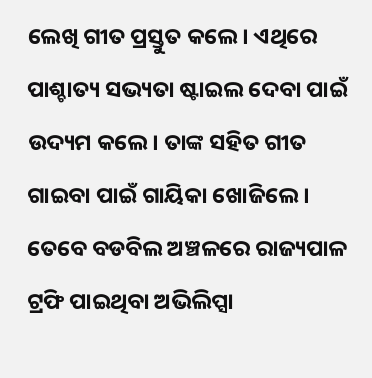ଲେଖି ଗୀତ ପ୍ରସ୍ତୁତ କଲେ। ଏଥିରେ ପାଶ୍ଚାତ୍ୟ ସଭ୍ୟତା ଷ୍ଟାଇଲ ଦେବା ପାଇଁ ଉଦ୍ୟମ କଲେ। ତାଙ୍କ ସହିତ ଗୀତ ଗାଇବା ପାଇଁ ଗାୟିକା ଖୋଜିଲେ। ତେବେ ବଡବିଲ ଅଞ୍ଚଳରେ ରାଜ୍ୟପାଳ ଟ୍ରଫି ପାଇଥିବା ଅଭିଲିପ୍ସା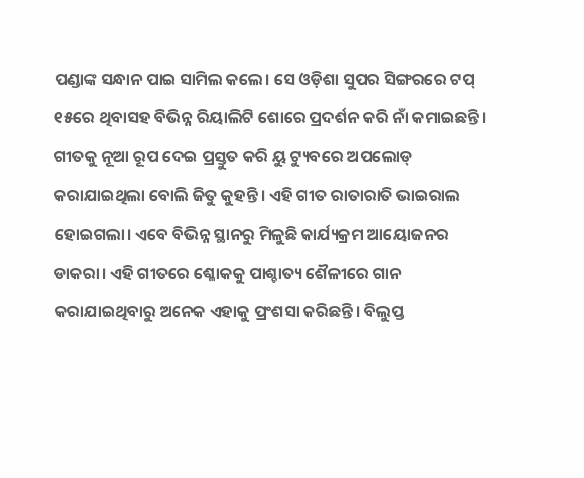ପଣ୍ଡାଙ୍କ ସନ୍ଧାନ ପାଇ ସାମିଲ କଲେ। ସେ ଓଡ଼ିଶା ସୁପର ସିଙ୍ଗରରେ ଟପ୍‌ ୧୫ରେ ଥିବାସହ ବିଭିନ୍ନ ରିୟାଲିଟି ଶୋରେ ପ୍ରଦର୍ଶନ କରି ନାଁ କମାଇଛନ୍ତି। ଗୀତକୁ ନୂଆ ରୂପ ଦେଇ ପ୍ରସ୍ତୁତ କରି ୟୁ ଟ୍ୟୁବରେ ଅପଲୋଡ୍‌ କରାଯାଇଥିଲା ବୋଲି ଜିତୁ କୁହନ୍ତି। ଏହି ଗୀତ ରାତାରାତି ଭାଇରାଲ ହୋଇଗଲା। ଏବେ ବିଭିନ୍ନ ସ୍ଥାନରୁ ମିଳୁଛି କାର୍ଯ୍ୟକ୍ରମ ଆୟୋଜନର ଡାକରା। ଏହି ଗୀତରେ ଶ୍ଳୋକକୁ ପାଶ୍ଚାତ୍ୟ ଶୈଳୀରେ ଗାନ କରାଯାଇଥିବାରୁ ଅନେକ ଏହାକୁ ପ୍ରଂଶସା କରିଛନ୍ତି। ବିଲୁପ୍ତ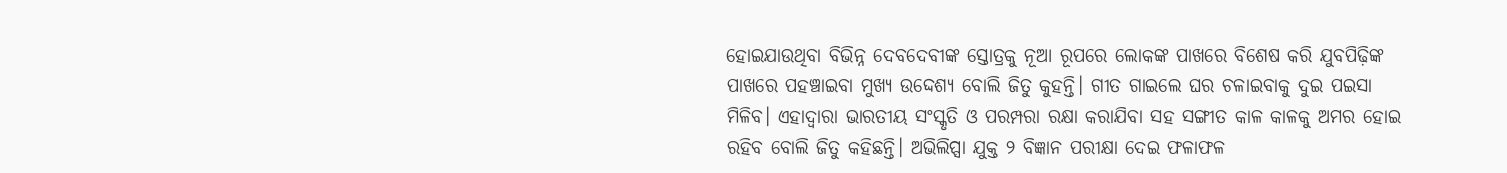ହୋଇଯାଉଥିବା ବିଭିନ୍ନ ଦେବଦେବୀଙ୍କ ସ୍ତୋତ୍ରକୁ ନୂଆ ରୂପରେ ଲୋକଙ୍କ ପାଖରେ ବିଶେଷ କରି ଯୁବପିଢ଼ିଙ୍କ ପାଖରେ ପହଞ୍ଚାଇବା ମୁଖ୍ୟ ଉଦ୍ଦେଶ୍ୟ ବୋଲି ଜିତୁ କୁହନ୍ତି। ଗୀତ ଗାଇଲେ ଘର ଚଳାଇବାକୁ ଦୁଇ ପଇସା ମିଳିବ। ଏହାଦ୍ୱାରା ଭାରତୀୟ ସଂସ୍କୃତି ଓ ପରମ୍ପରା ରକ୍ଷା କରାଯିବା ସହ ସଙ୍ଗୀତ କାଳ କାଳକୁ ଅମର ହୋଇ ରହିବ ବୋଲି ଜିତୁ କହିଛନ୍ତି। ଅଭିଲିପ୍ସା ଯୁକ୍ତ ୨ ବିଜ୍ଞାନ ପରୀକ୍ଷା ଦେଇ ଫଳାଫଳ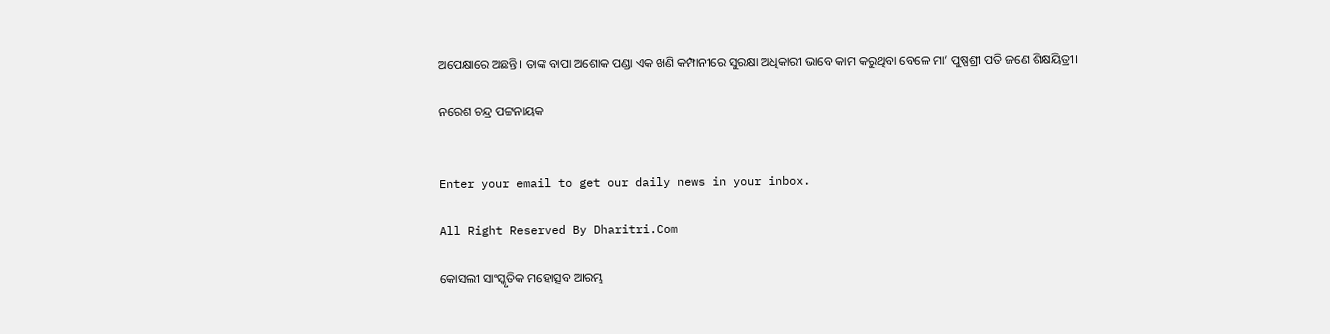ଅପେକ୍ଷାରେ ଅଛନ୍ତି। ତାଙ୍କ ବାପା ଅଶୋକ ପଣ୍ଡା ଏକ ଖଣି କମ୍ପାନୀରେ ସୁରକ୍ଷା ଅଧିକାରୀ ଭାବେ କାମ କରୁଥିବା ବେଳେ ମା’ ପୁଷ୍ପଶ୍ରୀ ପତି ଜଣେ ଶିକ୍ଷୟିତ୍ରୀ।

ନରେଶ ଚନ୍ଦ୍ର ପଟ୍ଟନାୟକ


Enter your email to get our daily news in your inbox.

All Right Reserved By Dharitri.Com

କୋସଲୀ ସାଂସ୍କୃତିକ ମହୋତ୍ସବ ଆରମ୍ଭ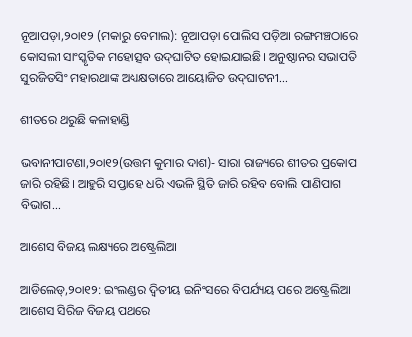ନୂଆପଡ଼ା,୨୦ା୧୨ (ମକାରୁ ବେମାଲ): ନୂଆପଡ଼ା ପୋଲିସ ପଡ଼ିଆ ରଙ୍ଗମଞ୍ଚଠାରେ କୋସଲୀ ସାଂସ୍କୃତିକ ମହୋତ୍ସବ ଉଦ୍‌ଘାଟିତ ହୋଇଯାଇଛି। ଅନୁଷ୍ଠାନର ସଭାପତି ସୁରଜିତସିଂ ମହାରଥାଙ୍କ ଅଧ୍ୟକ୍ଷତାରେ ଆୟୋଜିତ ଉଦ୍‌ଘାଟନୀ...

ଶୀତରେ ଥରୁଛି କଳାହାଣ୍ଡି

ଭବାନୀପାଟଣା,୨୦ା୧୨(ଉତ୍ତମ କୁମାର ଦାଶ)- ସାରା ରାଜ୍ୟରେ ଶୀତର ପ୍ରକୋପ ଜାରି ରହିଛି। ଆହୁରି ସପ୍ତାହେ ଧରି ଏଭଳି ସ୍ଥିତି ଜାରି ରହିବ ବୋଲି ପାଣିପାଗ ବିଭାଗ...

ଆଶେସ ବିଜୟ ଲକ୍ଷ୍ୟରେ ଅଷ୍ଟ୍ରେଲିଆ

ଆଡିଲେଡ୍‌,୨୦ା୧୨: ଇଂଲଣ୍ଡର ଦ୍ୱିତୀୟ ଇନିଂସରେ ବିପର୍ଯ୍ୟୟ ପରେ ଅଷ୍ଟ୍ରେଲିଆ ଆଶେସ ସିରିଜ ବିଜୟ ପଥରେ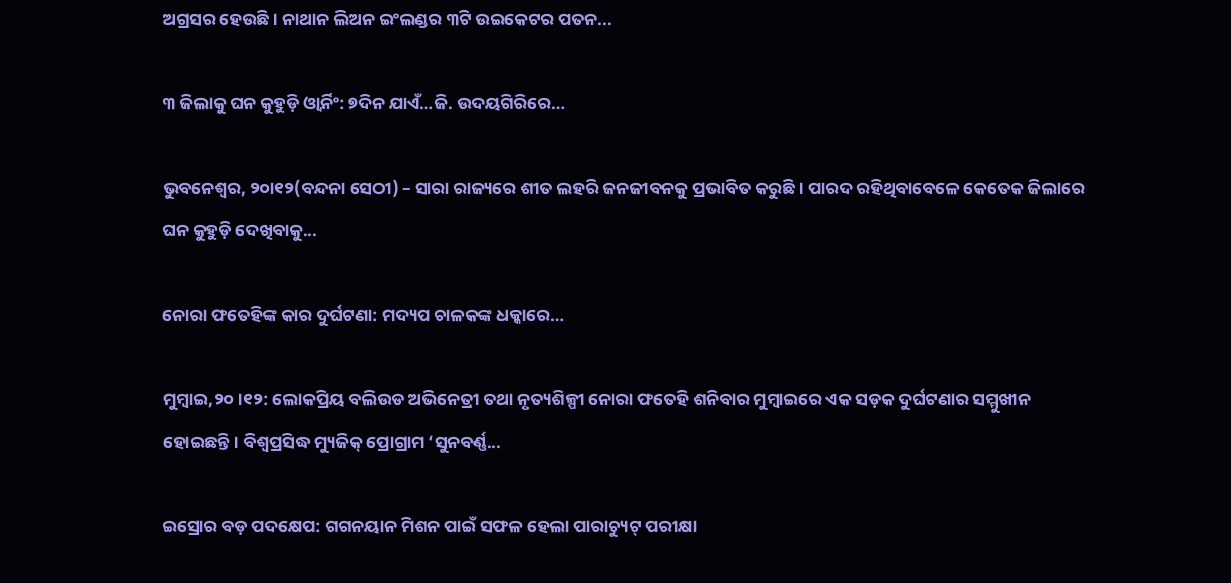ଅଗ୍ରସର ହେଉଛି। ନାଥାନ ଲିଅନ ଇଂଲଣ୍ଡର ୩ଟି ଉଇକେଟର ପତନ...

୩ ଜିଲାକୁ ଘନ କୁହୁଡ଼ି ଓ୍ବାର୍ନିଂ: ୭ଦିନ ଯାଏଁ…ଜି. ଉଦୟଗିରିରେ…

ଭୁବନେଶ୍ୱର, ୨୦ା୧୨(ବନ୍ଦନା ସେଠୀ) – ସାରା ରାଜ୍ୟରେ ଶୀତ ଲହରି ଜନଜୀବନକୁ ପ୍ରଭାବିତ କରୁଛି। ପାରଦ ରହିଥିବାବେଳେ କେତେକ ଜିଲାରେ ଘନ କୁହୁଡ଼ି ଦେଖିବାକୁ...

ନୋରା ଫତେହିଙ୍କ କାର ଦୁର୍ଘଟଣା: ମଦ୍ୟପ ଚାଳକଙ୍କ ଧକ୍କାରେ…

ମୁମ୍ବାଇ,୨୦।୧୨: ଲୋକପ୍ରିୟ ବଲିଉଡ ଅଭିନେତ୍ରୀ ତଥା ନୃତ୍ୟଶିଳ୍ପୀ ନୋରା ଫତେହି ଶନିବାର ମୁମ୍ବାଇରେ ଏକ ସଡ଼କ ଦୁର୍ଘଟଣାର ସମ୍ମୁଖୀନ ହୋଇଛନ୍ତି। ବିଶ୍ୱପ୍ରସିଦ୍ଧ ମ୍ୟୁଜିକ୍ ପ୍ରୋଗ୍ରାମ ‘ସୁନବର୍ଣ୍ଣ...

ଇସ୍ରୋର ବଡ଼ ପଦକ୍ଷେପ: ଗଗନୟାନ ମିଶନ ପାଇଁ ସଫଳ ହେଲା ପାରାଚ୍ୟୁଟ୍‌ ପରୀକ୍ଷା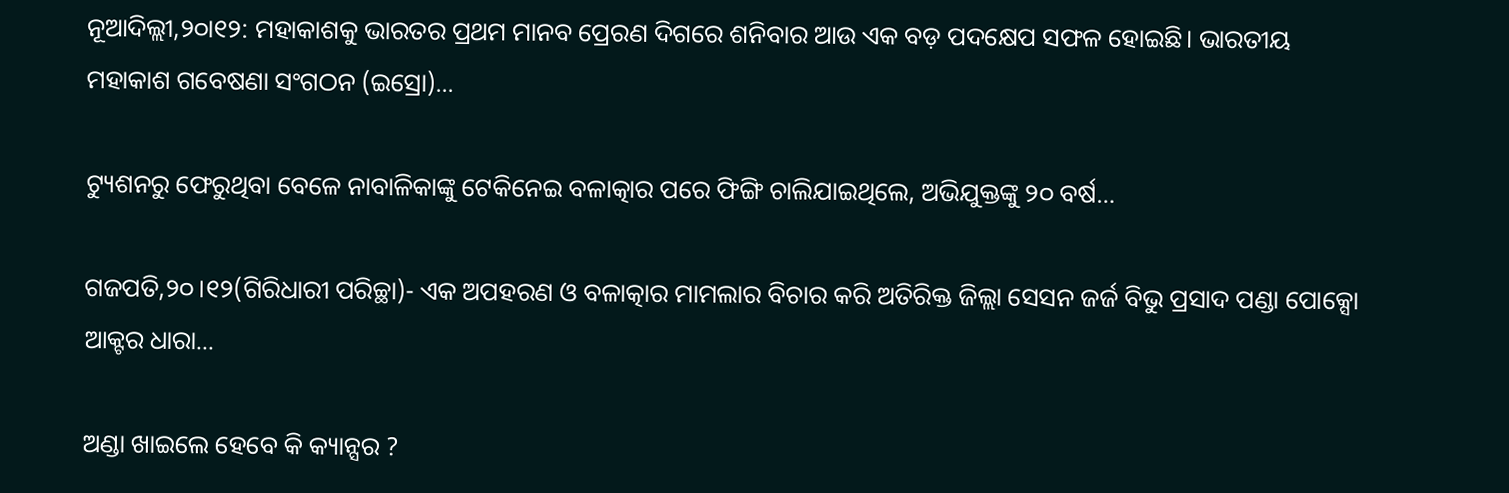ନୂଆଦିଲ୍ଲୀ,୨୦ା୧୨: ମହାକାଶକୁ ଭାରତର ପ୍ରଥମ ମାନବ ପ୍ରେରଣ ଦିଗରେ ଶନିବାର ଆଉ ଏକ ବଡ଼ ପଦକ୍ଷେପ ସଫଳ ହୋଇଛି। ଭାରତୀୟ ମହାକାଶ ଗବେଷଣା ସଂଗଠନ (ଇସ୍ରୋ)...

ଟ୍ୟୁଶନରୁ ଫେରୁଥିବା ବେଳେ ନାବାଳିକାଙ୍କୁ ଟେକିନେଇ ବଳାତ୍କାର ପରେ ଫିଙ୍ଗି ଚାଲିଯାଇଥିଲେ, ଅଭିଯୁକ୍ତଙ୍କୁ ୨୦ ବର୍ଷ…

ଗଜପତି,୨୦।୧୨(ଗିରିଧାରୀ ପରିଚ୍ଛା)- ଏକ ଅପହରଣ ଓ ବଳାତ୍କାର ମାମଲାର ବିଚାର କରି ଅତିରିକ୍ତ ଜିଲ୍ଲା ସେସନ ଜର୍ଜ ବିଭୁ ପ୍ରସାଦ ପଣ୍ଡା ପୋକ୍ସୋ ଆକ୍ଟର ଧାରା...

ଅଣ୍ଡା ଖାଇଲେ ହେବେ କି କ୍ୟାନ୍ସର ?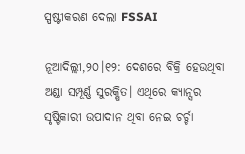ସ୍ପଷ୍ଟୀକରଣ ଦେଲା FSSAI

ନୂଆଦିଲ୍ଲୀ,୨୦।୧୨: ଦେଶରେ ବିକ୍ରି ହେଉଥିବା ଅଣ୍ଡା ସମ୍ପୂର୍ଣ୍ଣ ସୁରକ୍ଷିତ। ଏଥିରେ କ୍ୟାନ୍ସର ସୃଷ୍ଟିକାରୀ ଉପାଦାନ ଥିବା ନେଇ ଚର୍ଚ୍ଚା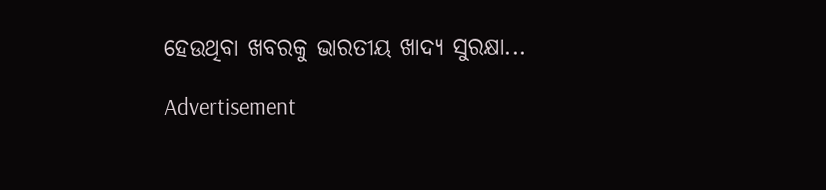ହେଉଥିବା ଖବରକୁ ଭାରତୀୟ ଖାଦ୍ୟ ସୁରକ୍ଷା...

Advertisement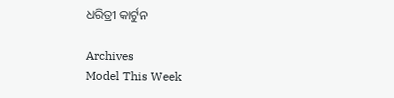ଧରିତ୍ରୀ କାର୍ଟୁନ

Archives
Model This Week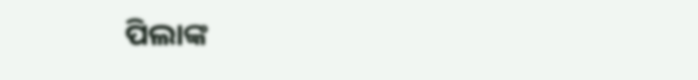ପିଲାଙ୍କ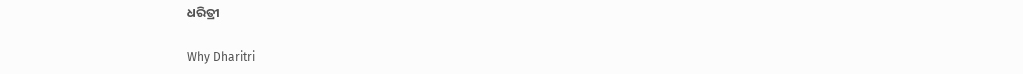ଧରିତ୍ରୀ

Why Dharitri